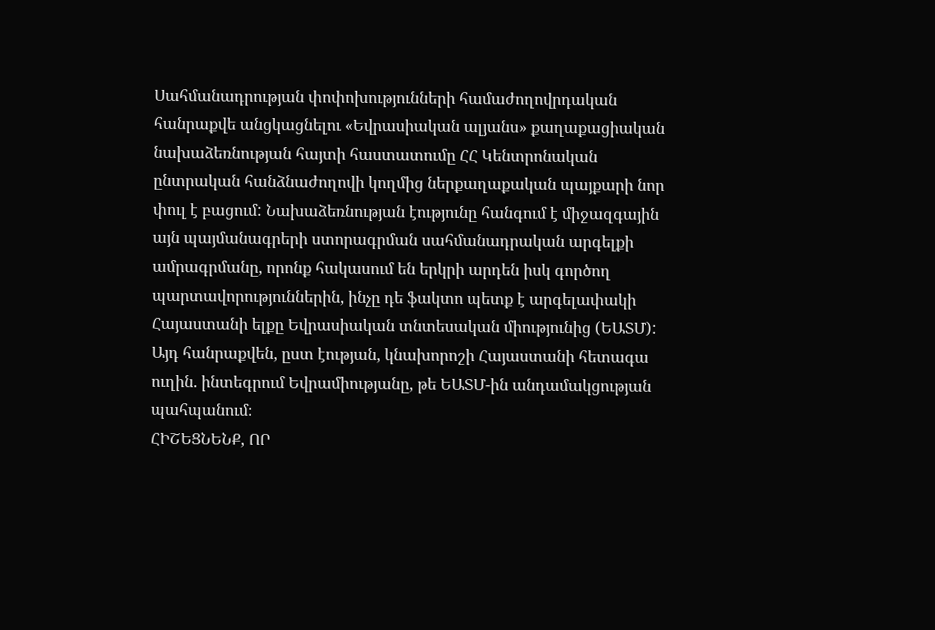Սահմանադրության փոփոխությունների համաժողովրդական հանրաքվե անցկացնելու «Եվրասիական ալյանս» քաղաքացիական նախաձեռնության հայտի հաստատումը ՀՀ Կենտրոնական ընտրական հանձնաժողովի կողմից ներքաղաքական պայքարի նոր փուլ է բացում: Նախաձեռնության էությունը հանգում է միջազգային այն պայմանագրերի ստորագրման սահմանադրական արգելքի ամրագրմանը, որոնք հակասում են երկրի արդեն իսկ գործող պարտավորություններին, ինչը դե ֆակտո պետք է արգելափակի Հայաստանի ելքը Եվրասիական տնտեսական միությունից (ԵԱՏՄ): Այդ հանրաքվեն, ըստ էության, կնախորոշի Հայաստանի հետագա ուղին. ինտեգրում Եվրամիությանը, թե ԵԱՏՄ-ին անդամակցության պահպանում։
ՀԻՇԵՑՆԵՆՔ, ՈՐ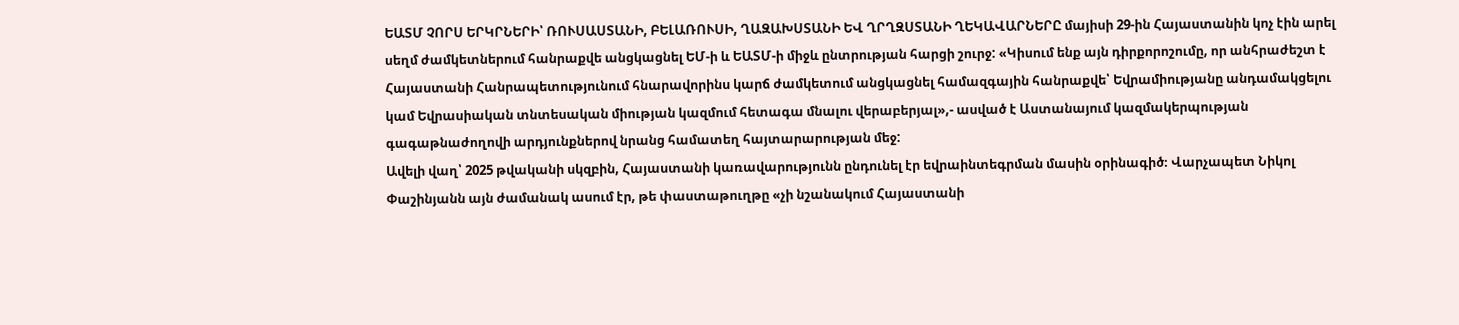ԵԱՏՄ ՉՈՐՍ ԵՐԿՐՆԵՐԻ՝ ՌՈՒՍԱՍՏԱՆԻ, ԲԵԼԱՌՈՒՍԻ, ՂԱԶԱԽՍՏԱՆԻ ԵՎ ՂՐՂԶՍՏԱՆԻ ՂԵԿԱՎԱՐՆԵՐԸ մայիսի 29-ին Հայաստանին կոչ էին արել սեղմ ժամկետներում հանրաքվե անցկացնել ԵՄ-ի և ԵԱՏՄ-ի միջև ընտրության հարցի շուրջ: «Կիսում ենք այն դիրքորոշումը, որ անհրաժեշտ է Հայաստանի Հանրապետությունում հնարավորինս կարճ ժամկետում անցկացնել համազգային հանրաքվե՝ Եվրամիությանը անդամակցելու կամ Եվրասիական տնտեսական միության կազմում հետագա մնալու վերաբերյալ»,- ասված է Աստանայում կազմակերպության գագաթնաժողովի արդյունքներով նրանց համատեղ հայտարարության մեջ:
Ավելի վաղ՝ 2025 թվականի սկզբին, Հայաստանի կառավարությունն ընդունել էր եվրաինտեգրման մասին օրինագիծ։ Վարչապետ Նիկոլ Փաշինյանն այն ժամանակ ասում էր, թե փաստաթուղթը «չի նշանակում Հայաստանի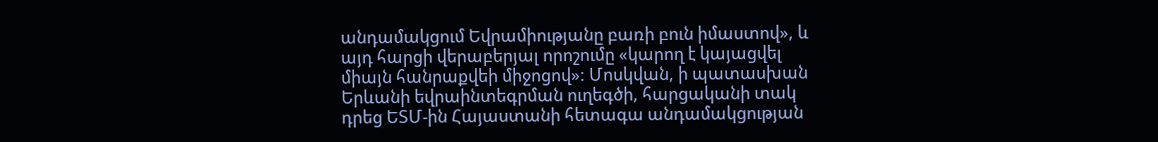անդամակցում Եվրամիությանը բառի բուն իմաստով», և այդ հարցի վերաբերյալ որոշումը «կարող է կայացվել միայն հանրաքվեի միջոցով»: Մոսկվան, ի պատասխան Երևանի եվրաինտեգրման ուղեգծի, հարցականի տակ դրեց ԵՏՄ-ին Հայաստանի հետագա անդամակցության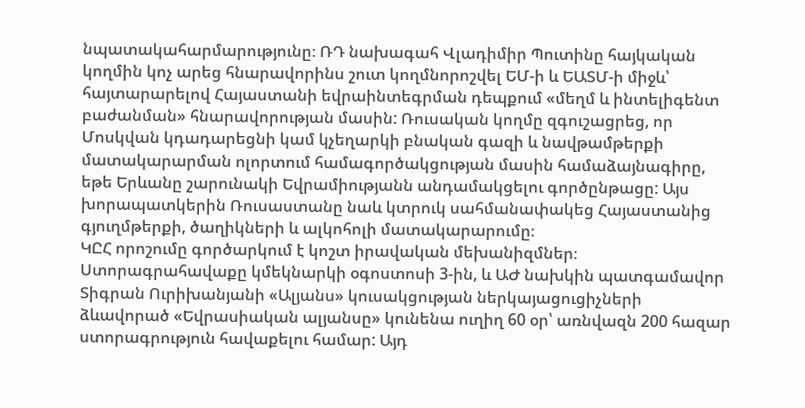նպատակահարմարությունը։ ՌԴ նախագահ Վլադիմիր Պուտինը հայկական կողմին կոչ արեց հնարավորինս շուտ կողմնորոշվել ԵՄ-ի և ԵԱՏՄ-ի միջև՝ հայտարարելով Հայաստանի եվրաինտեգրման դեպքում «մեղմ և ինտելիգենտ բաժանման» հնարավորության մասին: Ռուսական կողմը զգուշացրեց, որ Մոսկվան կդադարեցնի կամ կչեղարկի բնական գազի և նավթամթերքի մատակարարման ոլորտում համագործակցության մասին համաձայնագիրը, եթե Երևանը շարունակի Եվրամիությանն անդամակցելու գործընթացը: Այս խորապատկերին Ռուսաստանը նաև կտրուկ սահմանափակեց Հայաստանից գյուղմթերքի, ծաղիկների և ալկոհոլի մատակարարումը։
ԿԸՀ որոշումը գործարկում է կոշտ իրավական մեխանիզմներ։ Ստորագրահավաքը կմեկնարկի օգոստոսի 3-ին, և ԱԺ նախկին պատգամավոր Տիգրան Ուրիխանյանի «Ալյանս» կուսակցության ներկայացուցիչների ձևավորած «Եվրասիական ալյանսը» կունենա ուղիղ 60 օր՝ առնվազն 200 հազար ստորագրություն հավաքելու համար: Այդ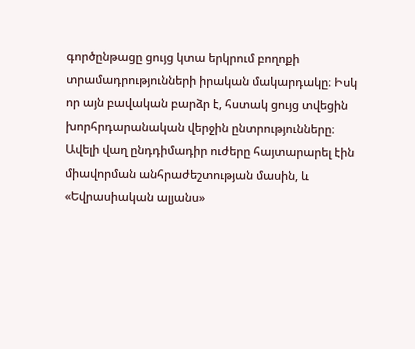գործընթացը ցույց կտա երկրում բողոքի տրամադրությունների իրական մակարդակը։ Իսկ որ այն բավական բարձր է, հստակ ցույց տվեցին խորհրդարանական վերջին ընտրությունները։
Ավելի վաղ ընդդիմադիր ուժերը հայտարարել էին միավորման անհրաժեշտության մասին, և «Եվրասիական ալյանս»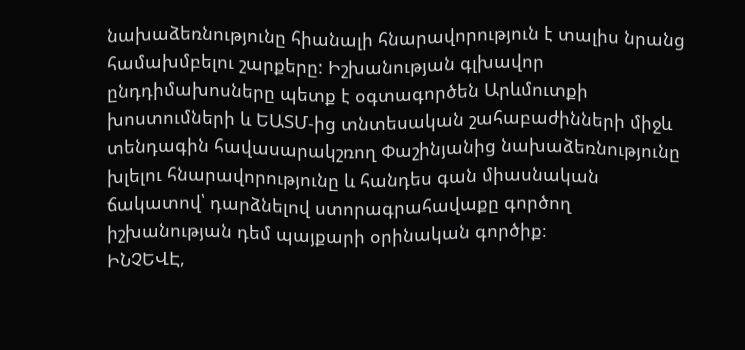նախաձեռնությունը հիանալի հնարավորություն է տալիս նրանց համախմբելու շարքերը: Իշխանության գլխավոր ընդդիմախոսները պետք է օգտագործեն Արևմուտքի խոստումների և ԵԱՏՄ-ից տնտեսական շահաբաժինների միջև տենդագին հավասարակշռող Փաշինյանից նախաձեռնությունը խլելու հնարավորությունը և հանդես գան միասնական ճակատով՝ դարձնելով ստորագրահավաքը գործող իշխանության դեմ պայքարի օրինական գործիք։
ԻՆՉԵՎԷ,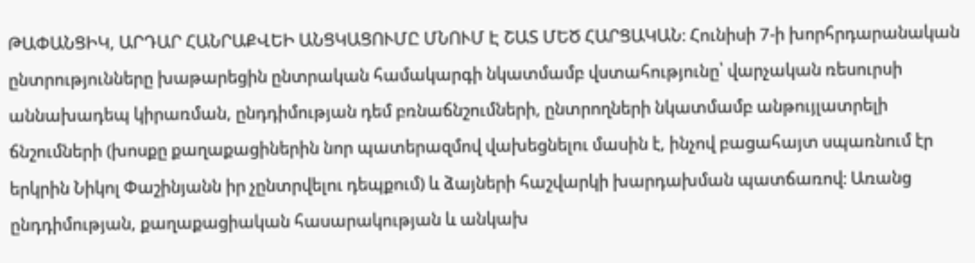ԹԱՓԱՆՑԻԿ, ԱՐԴԱՐ ՀԱՆՐԱՔՎԵԻ ԱՆՑԿԱՑՈՒՄԸ ՄՆՈՒՄ Է ՇԱՏ ՄԵԾ ՀԱՐՑԱԿԱՆ։ Հունիսի 7-ի խորհրդարանական ընտրությունները խաթարեցին ընտրական համակարգի նկատմամբ վստահությունը՝ վարչական ռեսուրսի աննախադեպ կիրառման, ընդդիմության դեմ բռնաճնշումների, ընտրողների նկատմամբ անթույլատրելի ճնշումների (խոսքը քաղաքացիներին նոր պատերազմով վախեցնելու մասին է, ինչով բացահայտ սպառնում էր երկրին Նիկոլ Փաշինյանն իր չընտրվելու դեպքում) և ձայների հաշվարկի խարդախման պատճառով։ Առանց ընդդիմության, քաղաքացիական հասարակության և անկախ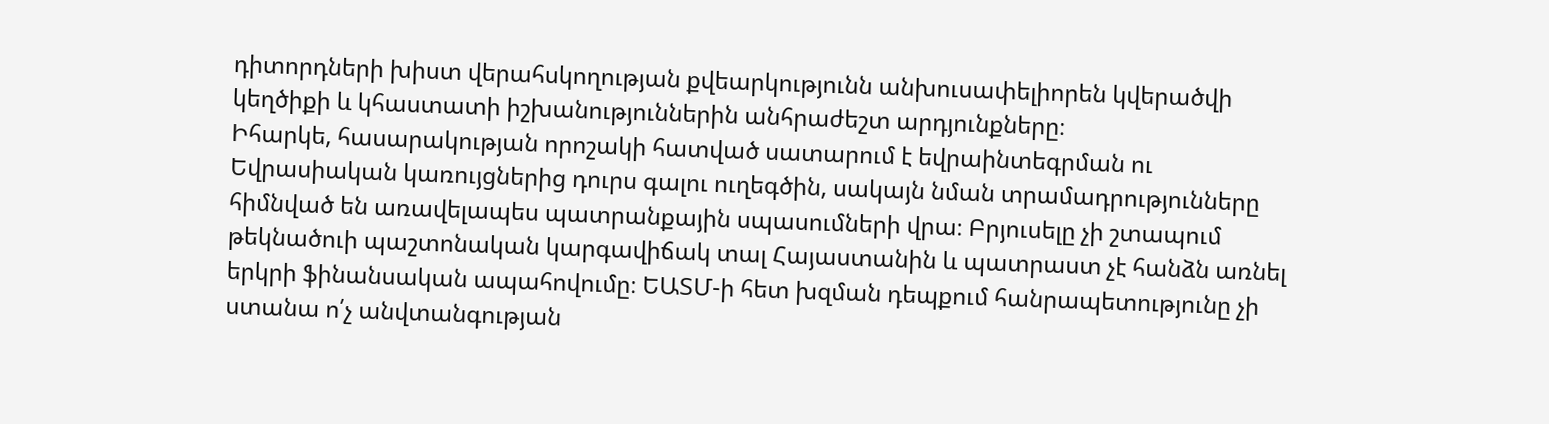դիտորդների խիստ վերահսկողության քվեարկությունն անխուսափելիորեն կվերածվի կեղծիքի և կհաստատի իշխանություններին անհրաժեշտ արդյունքները։
Իհարկե, հասարակության որոշակի հատված սատարում է եվրաինտեգրման ու Եվրասիական կառույցներից դուրս գալու ուղեգծին, սակայն նման տրամադրությունները հիմնված են առավելապես պատրանքային սպասումների վրա։ Բրյուսելը չի շտապում թեկնածուի պաշտոնական կարգավիճակ տալ Հայաստանին և պատրաստ չէ հանձն առնել երկրի ֆինանսական ապահովումը։ ԵԱՏՄ-ի հետ խզման դեպքում հանրապետությունը չի ստանա ո՛չ անվտանգության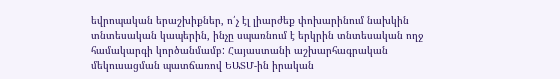եվրոպական երաշխիքներ, ո՛չ էլ լիարժեք փոխարինում նախկին տնտեսական կապերին, ինչը սպառնում է երկրին տնտեսական ողջ համակարգի կործանմամբ: Հայաստանի աշխարհագրական մեկուսացման պատճառով ԵԱՏՄ-ին իրական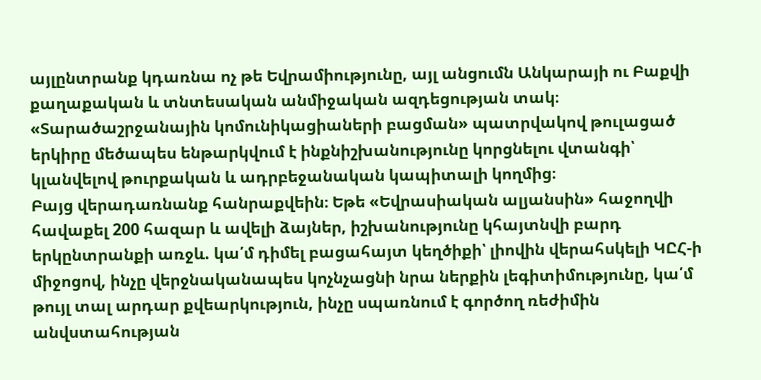այլընտրանք կդառնա ոչ թե Եվրամիությունը, այլ անցումն Անկարայի ու Բաքվի քաղաքական և տնտեսական անմիջական ազդեցության տակ։ «Տարածաշրջանային կոմունիկացիաների բացման» պատրվակով թուլացած երկիրը մեծապես ենթարկվում է ինքնիշխանությունը կորցնելու վտանգի՝ կլանվելով թուրքական և ադրբեջանական կապիտալի կողմից։
Բայց վերադառնանք հանրաքվեին։ Եթե «Եվրասիական ալյանսին» հաջողվի հավաքել 200 հազար և ավելի ձայներ, իշխանությունը կհայտնվի բարդ երկընտրանքի առջև. կա՛մ դիմել բացահայտ կեղծիքի՝ լիովին վերահսկելի ԿԸՀ-ի միջոցով, ինչը վերջնականապես կոչնչացնի նրա ներքին լեգիտիմությունը, կա՛մ թույլ տալ արդար քվեարկություն, ինչը սպառնում է գործող ռեժիմին անվստահության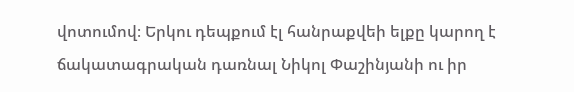վոտումով։ Երկու դեպքում էլ հանրաքվեի ելքը կարող է ճակատագրական դառնալ Նիկոլ Փաշինյանի ու իր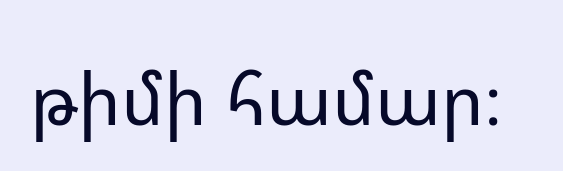թիմի համար։